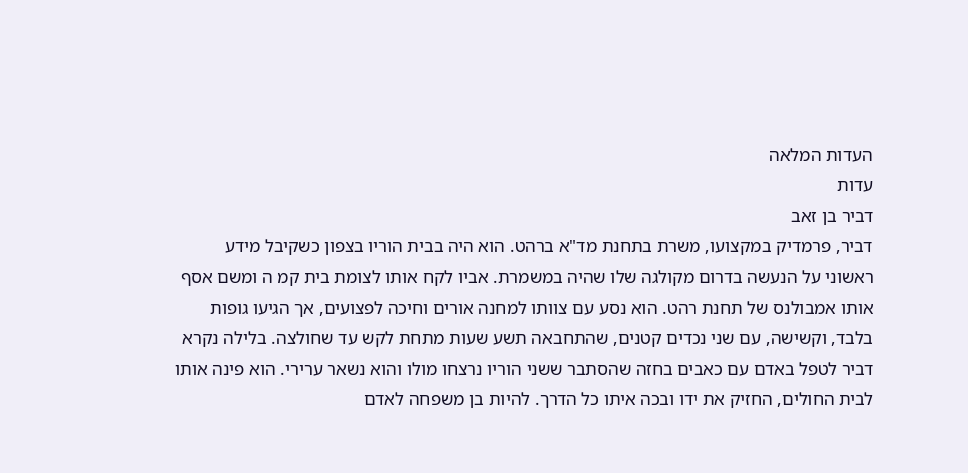העדות המלאה
עדות
דביר בן זאב
דביר, פרמדיק במקצועו, משרת בתחנת מד"א ברהט. הוא היה בבית הוריו בצפון כשקיבל מידע ראשוני על הנעשה בדרום מקולגה שלו שהיה במשמרת. אביו לקח אותו לצומת בית קמ ה ומשם אסף אותו אמבולנס של תחנת רהט. הוא נסע עם צוותו למחנה אורים וחיכה לפצועים, אך הגיעו גופות בלבד, וקשישה, עם שני נכדים קטנים, שהתחבאה תשע שעות מתחת לקש עד שחולצה. בלילה נקרא דביר לטפל באדם עם כאבים בחזה שהסתבר ששני הוריו נרצחו מולו והוא נשאר ערירי. הוא פינה אותו לבית החולים, החזיק את ידו ובכה איתו כל הדרך. להיות בן משפחה לאדם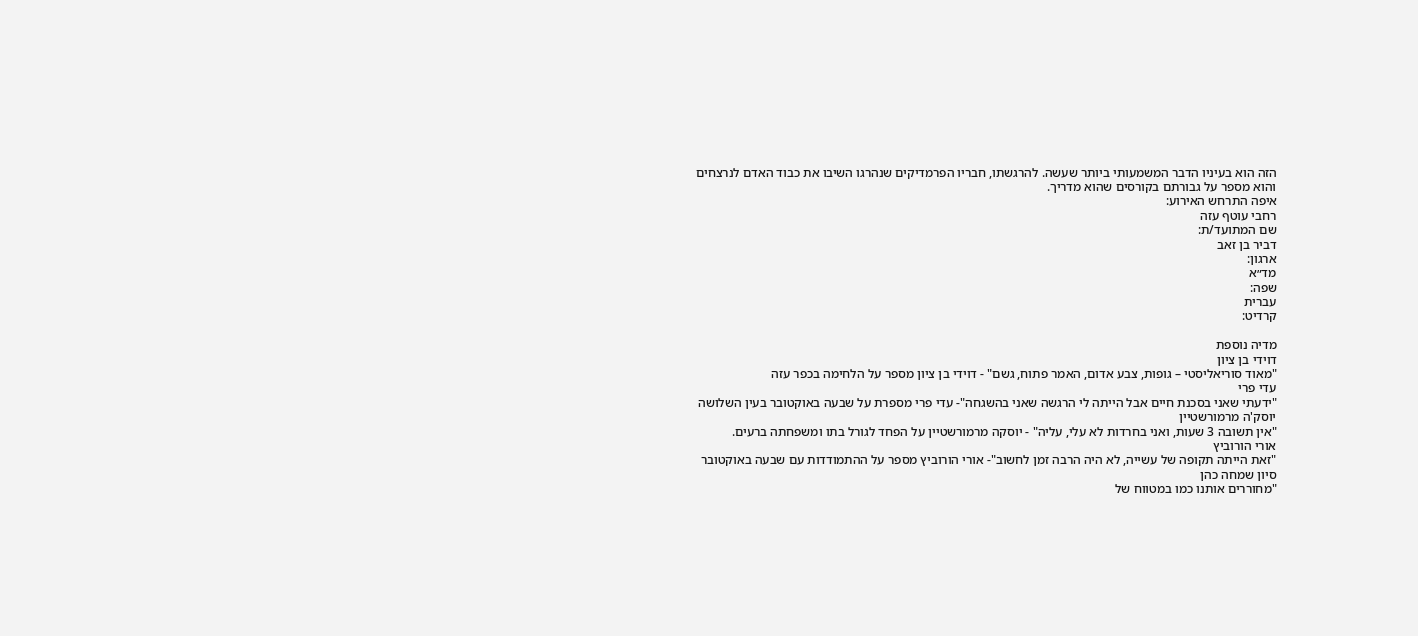הזה הוא בעיניו הדבר המשמעותי ביותר שעשה. להרגשתו, חבריו הפרמדיקים שנהרגו השיבו את כבוד האדם לנרצחים והוא מספר על גבורתם בקורסים שהוא מדריך.
איפה התרחש האירוע:
רחבי עוטף עזה
שם המתועד/ת:
דביר בן זאב
ארגון:
מד״א
שפה:
עברית
קרדיט:

מדיה נוספת
דוידי בן ציון
"מאוד סוריאליסטי – גופות, צבע אדום, האמר פתוח, גשם" - דוידי בן ציון מספר על הלחימה בכפר עזה
עדי פרי
"ידעתי שאני בסכנת חיים אבל הייתה לי הרגשה שאני בהשגחה"- עדי פרי מספרת על שבעה באוקטובר בעין השלושה
יוסק'ה מרמורשטיין
"אין תשובה 3 שעות, ואני בחרדות לא עלי, עליה" - יוסקה מרמורשטיין על הפחד לגורל בתו ומשפחתה ברעים.
אורי הורוביץ
"זאת הייתה תקופה של עשייה, לא היה הרבה זמן לחשוב"- אורי הורוביץ מספר על ההתמודדות עם שבעה באוקטובר
סיון שמחה כהן
"מחוררים אותנו כמו במטווח של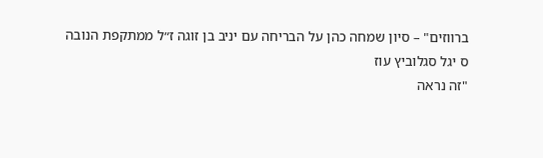ברווזים" – סיון שמחה כהן על הבריחה עם יניב בן זוגה ז״ל ממתקפת הנובה
ס יגל סגלוביץ עוז
"זה נראה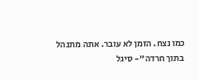כמו נצח. הזמן לא עובר. אתה מתנהל בתוך חרדה"- סיגל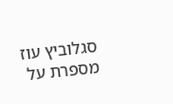סגלוביץ עוז מספרת על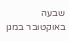שבעה באוקטובר במגן